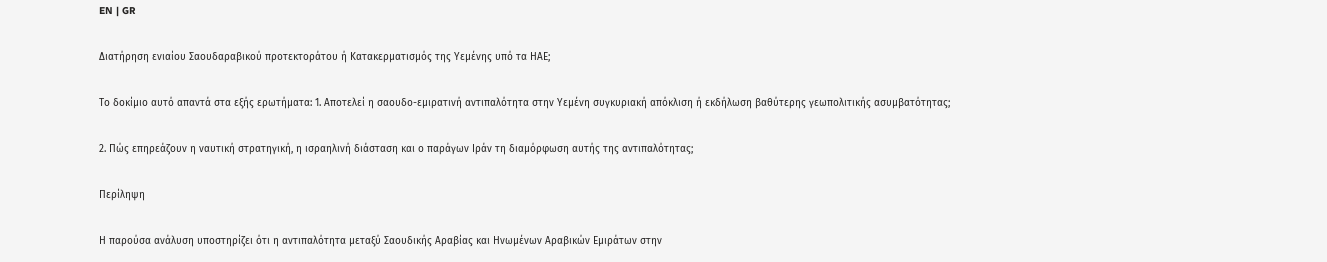EN | GR

Διατήρηση ενιαίου Σαουδαραβικού προτεκτοράτου ή Κατακερματισμός της Υεμένης υπό τα ΗΑΕ;

Το δοκίμιο αυτό απαντά στα εξής ερωτήματα: 1. Αποτελεί η σαουδο-εμιρατινή αντιπαλότητα στην Υεμένη συγκυριακή απόκλιση ή εκδήλωση βαθύτερης γεωπολιτικής ασυμβατότητας;

2. Πώς επηρεάζουν η ναυτική στρατηγική, η ισραηλινή διάσταση και ο παράγων Ιράν τη διαμόρφωση αυτής της αντιπαλότητας;

Περίληψη

Η παρούσα ανάλυση υποστηρίζει ότι η αντιπαλότητα μεταξύ Σαουδικής Αραβίας και Ηνωμένων Αραβικών Εμιράτων στην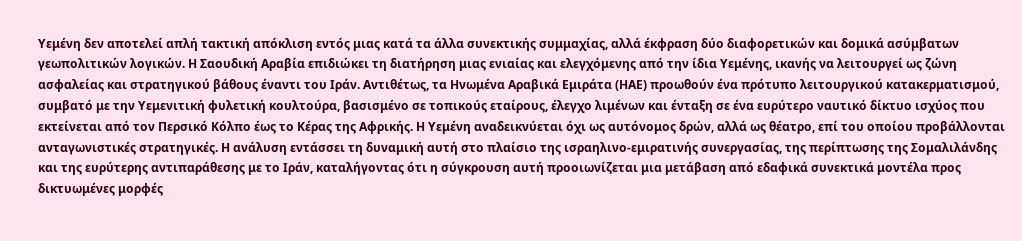Υεμένη δεν αποτελεί απλή τακτική απόκλιση εντός μιας κατά τα άλλα συνεκτικής συμμαχίας, αλλά έκφραση δύο διαφορετικών και δομικά ασύμβατων γεωπολιτικών λογικών. Η Σαουδική Αραβία επιδιώκει τη διατήρηση μιας ενιαίας και ελεγχόμενης από την ίδια Υεμένης, ικανής να λειτουργεί ως ζώνη ασφαλείας και στρατηγικού βάθους έναντι του Ιράν. Αντιθέτως, τα Ηνωμένα Αραβικά Εμιράτα (ΗΑΕ) προωθούν ένα πρότυπο λειτουργικού κατακερματισμού, συμβατό με την Υεμενιτική φυλετική κουλτούρα, βασισμένο σε τοπικούς εταίρους, έλεγχο λιμένων και ένταξη σε ένα ευρύτερο ναυτικό δίκτυο ισχύος που εκτείνεται από τον Περσικό Κόλπο έως το Κέρας της Αφρικής. Η Υεμένη αναδεικνύεται όχι ως αυτόνομος δρών, αλλά ως θέατρο, επί του οποίου προβάλλονται ανταγωνιστικές στρατηγικές. Η ανάλυση εντάσσει τη δυναμική αυτή στο πλαίσιο της ισραηλινο-εμιρατινής συνεργασίας, της περίπτωσης της Σομαλιλάνδης και της ευρύτερης αντιπαράθεσης με το Ιράν, καταλήγοντας ότι η σύγκρουση αυτή προοιωνίζεται μια μετάβαση από εδαφικά συνεκτικά μοντέλα προς δικτυωμένες μορφές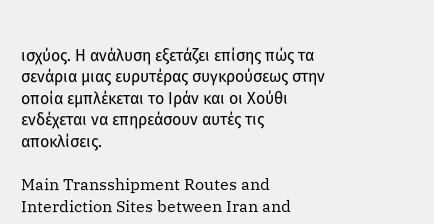ισχύος. Η ανάλυση εξετάζει επίσης πώς τα σενάρια μιας ευρυτέρας συγκρούσεως στην οποία εμπλέκεται το Ιράν και οι Χούθι ενδέχεται να επηρεάσουν αυτές τις αποκλίσεις.

Main Transshipment Routes and Interdiction Sites between Iran and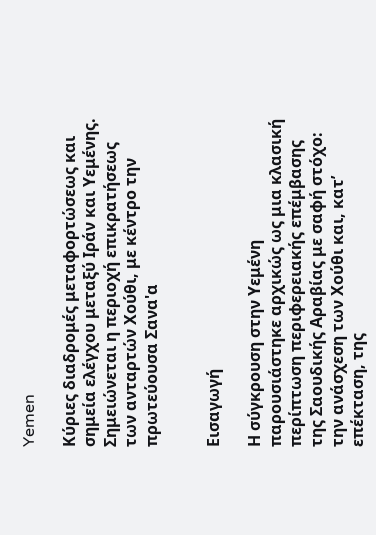Yemen

Κύριες διαδρομές μεταφορτώσεως και σημεία ελέγχου μεταξύ Ιράν και Υεμένης. Σημειώνεται η περιοχή επικρατήσεως των ανταρτών Χούθι, με κέντρο την πρωτεύουσα Σανα'α


Εισαγωγή

Η σύγκρουση στην Υεμένη παρουσιάστηκε αρχικώς ως μια κλασική περίπτωση περιφερειακής επέμβασης της Σαουδικής Αραβίας με σαφή στόχο: την ανάσχεση των Χούθι και, κατ’ επέκταση, της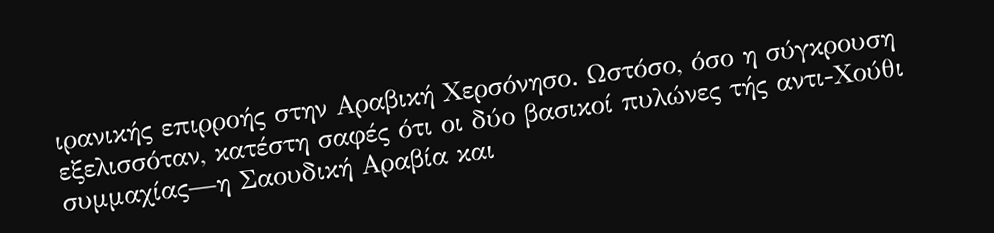ιρανικής επιρροής στην Αραβική Χερσόνησο. Ωστόσο, όσο η σύγκρουση εξελισσόταν, κατέστη σαφές ότι οι δύο βασικοί πυλώνες τής αντι-Χούθι συμμαχίας—η Σαουδική Αραβία και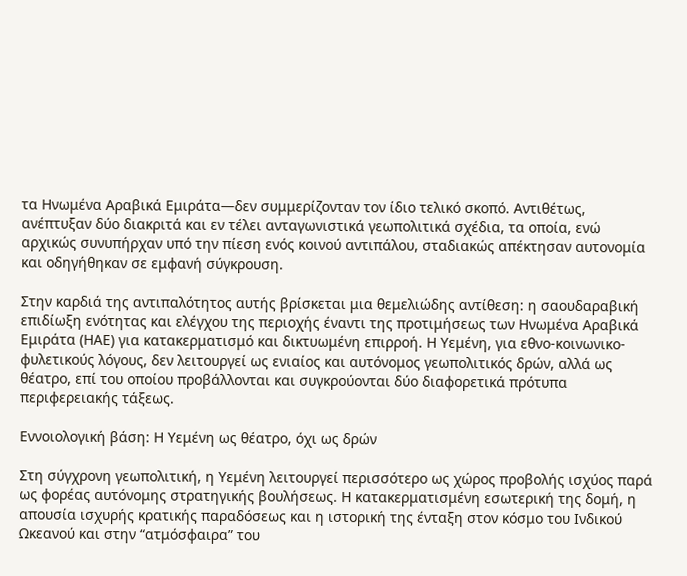τα Ηνωμένα Αραβικά Εμιράτα—δεν συμμερίζονταν τον ίδιο τελικό σκοπό. Αντιθέτως, ανέπτυξαν δύο διακριτά και εν τέλει ανταγωνιστικά γεωπολιτικά σχέδια, τα οποία, ενώ αρχικώς συνυπήρχαν υπό την πίεση ενός κοινού αντιπάλου, σταδιακώς απέκτησαν αυτονομία και οδηγήθηκαν σε εμφανή σύγκρουση.

Στην καρδιά της αντιπαλότητος αυτής βρίσκεται μια θεμελιώδης αντίθεση: η σαουδαραβική επιδίωξη ενότητας και ελέγχου της περιοχής έναντι της προτιμήσεως των Ηνωμένα Αραβικά Εμιράτα (ΗΑΕ) για κατακερματισμό και δικτυωμένη επιρροή. Η Υεμένη, για εθνο-κοινωνικο-φυλετικούς λόγους, δεν λειτουργεί ως ενιαίος και αυτόνομος γεωπολιτικός δρών, αλλά ως θέατρο, επί του οποίου προβάλλονται και συγκρούονται δύο διαφορετικά πρότυπα περιφερειακής τάξεως.

Εννοιολογική βάση: Η Υεμένη ως θέατρο, όχι ως δρών

Στη σύγχρονη γεωπολιτική, η Υεμένη λειτουργεί περισσότερο ως χώρος προβολής ισχύος παρά ως φορέας αυτόνομης στρατηγικής βουλήσεως. Η κατακερματισμένη εσωτερική της δομή, η απουσία ισχυρής κρατικής παραδόσεως και η ιστορική της ένταξη στον κόσμο του Ινδικού Ωκεανού και στην “ατμόσφαιρα” του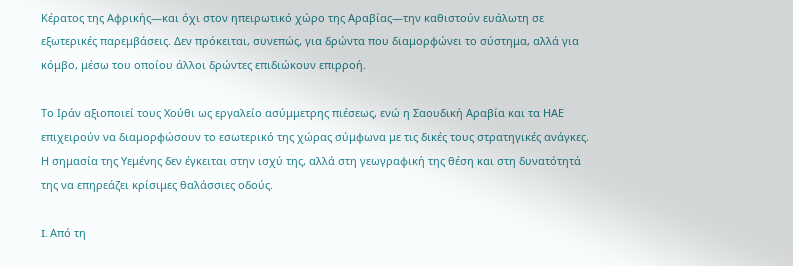Κέρατος της Αφρικής—και όχι στον ηπειρωτικό χώρο της Αραβίας—την καθιστούν ευάλωτη σε εξωτερικές παρεμβάσεις. Δεν πρόκειται, συνεπώς, για δρώντα που διαμορφώνει το σύστημα, αλλά για κόμβο, μέσω του οποίου άλλοι δρώντες επιδιώκουν επιρροή.

Το Ιράν αξιοποιεί τους Χούθι ως εργαλείο ασύμμετρης πιέσεως, ενώ η Σαουδική Αραβία και τα ΗΑΕ επιχειρούν να διαμορφώσουν το εσωτερικό της χώρας σύμφωνα με τις δικές τους στρατηγικές ανάγκες. Η σημασία της Υεμένης δεν έγκειται στην ισχύ της, αλλά στη γεωγραφική της θέση και στη δυνατότητά της να επηρεάζει κρίσιμες θαλάσσιες οδούς.

I. Από τη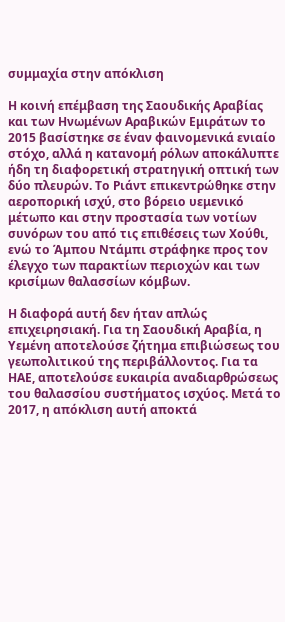συμμαχία στην απόκλιση

Η κοινή επέμβαση της Σαουδικής Αραβίας και των Ηνωμένων Αραβικών Εμιράτων το 2015 βασίστηκε σε έναν φαινομενικά ενιαίο στόχο, αλλά η κατανομή ρόλων αποκάλυπτε ήδη τη διαφορετική στρατηγική οπτική των δύο πλευρών. Το Ριάντ επικεντρώθηκε στην αεροπορική ισχύ, στο βόρειο υεμενικό μέτωπο και στην προστασία των νοτίων συνόρων του από τις επιθέσεις των Χούθι, ενώ το Άμπου Ντάμπι στράφηκε προς τον έλεγχο των παρακτίων περιοχών και των κρισίμων θαλασσίων κόμβων.

Η διαφορά αυτή δεν ήταν απλώς επιχειρησιακή. Για τη Σαουδική Αραβία, η Υεμένη αποτελούσε ζήτημα επιβιώσεως του γεωπολιτικού της περιβάλλοντος. Για τα ΗΑΕ, αποτελούσε ευκαιρία αναδιαρθρώσεως του θαλασσίου συστήματος ισχύος. Μετά το 2017, η απόκλιση αυτή αποκτά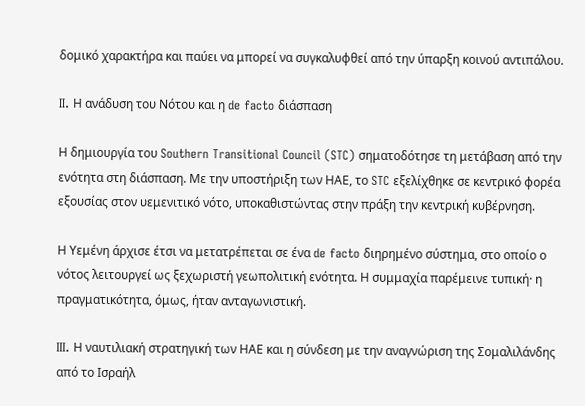δομικό χαρακτήρα και παύει να μπορεί να συγκαλυφθεί από την ύπαρξη κοινού αντιπάλου.

II. Η ανάδυση του Νότου και η de facto διάσπαση

Η δημιουργία του Southern Transitional Council (STC) σηματοδότησε τη μετάβαση από την ενότητα στη διάσπαση. Με την υποστήριξη των ΗΑΕ, το STC εξελίχθηκε σε κεντρικό φορέα εξουσίας στον υεμενιτικό νότο, υποκαθιστώντας στην πράξη την κεντρική κυβέρνηση.

Η Υεμένη άρχισε έτσι να μετατρέπεται σε ένα de facto διηρημένο σύστημα, στο οποίο ο νότος λειτουργεί ως ξεχωριστή γεωπολιτική ενότητα. Η συμμαχία παρέμεινε τυπική· η πραγματικότητα, όμως, ήταν ανταγωνιστική.

III. Η ναυτιλιακή στρατηγική των ΗΑΕ και η σύνδεση με την αναγνώριση της Σομαλιλάνδης από το Ισραήλ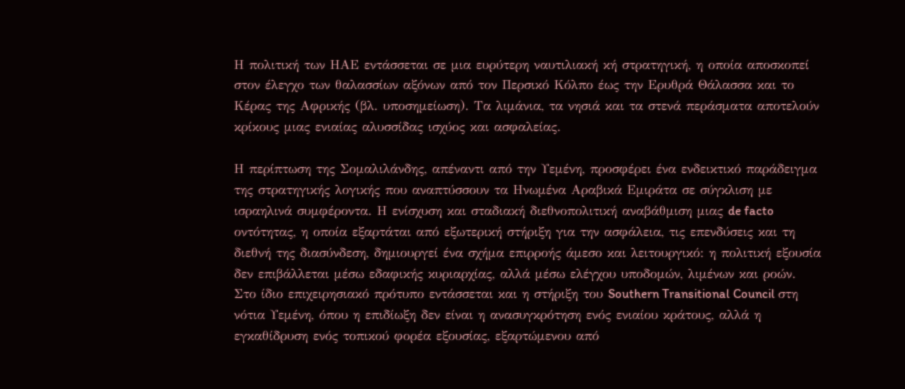Η πολιτική των ΗΑΕ εντάσσεται σε μια ευρύτερη ναυτιλιακή κή στρατηγική, η οποία αποσκοπεί στον έλεγχο των θαλασσίων αξόνων από τον Περσικό Κόλπο έως την Ερυθρά Θάλασσα και το Κέρας της Αφρικής (βλ. υποσημείωση). Τα λιμάνια, τα νησιά και τα στενά περάσματα αποτελούν κρίκους μιας ενιαίας αλυσσίδας ισχύος και ασφαλείας.

Η περίπτωση της Σομαλιλάνδης, απέναντι από την Υεμένη, προσφέρει ένα ενδεικτικό παράδειγμα της στρατηγικής λογικής που αναπτύσσουν τα Ηνωμένα Αραβικά Εμιράτα σε σύγκλιση με ισραηλινά συμφέροντα. Η ενίσχυση και σταδιακή διεθνοπολιτική αναβάθμιση μιας de facto οντότητας, η οποία εξαρτάται από εξωτερική στήριξη για την ασφάλεια, τις επενδύσεις και τη διεθνή της διασύνδεση, δημιουργεί ένα σχήμα επιρροής άμεσο και λειτουργικό: η πολιτική εξουσία δεν επιβάλλεται μέσω εδαφικής κυριαρχίας, αλλά μέσω ελέγχου υποδομών, λιμένων και ροών. Στο ίδιο επιχειρησιακό πρότυπο εντάσσεται και η στήριξη του Southern Transitional Council στη νότια Υεμένη, όπου η επιδίωξη δεν είναι η ανασυγκρότηση ενός ενιαίου κράτους, αλλά η εγκαθίδρυση ενός τοπικού φορέα εξουσίας, εξαρτώμενου από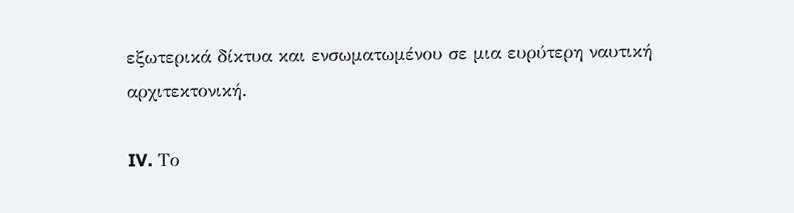εξωτερικά δίκτυα και ενσωματωμένου σε μια ευρύτερη ναυτική αρχιτεκτονική.

IV. Το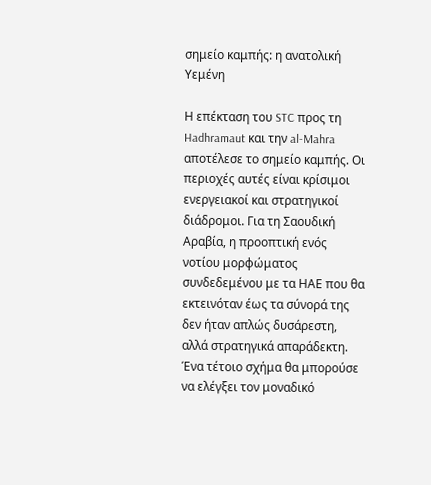σημείο καμπής: η ανατολική Υεμένη

Η επέκταση του STC προς τη Hadhramaut και την al-Mahra αποτέλεσε το σημείο καμπής. Οι περιοχές αυτές είναι κρίσιμοι ενεργειακοί και στρατηγικοί διάδρομοι. Για τη Σαουδική Αραβία, η προοπτική ενός νοτίου μορφώματος συνδεδεμένου με τα ΗΑΕ που θα εκτεινόταν έως τα σύνορά της δεν ήταν απλώς δυσάρεστη, αλλά στρατηγικά απαράδεκτη. Ένα τέτοιο σχήμα θα μπορούσε να ελέγξει τον μοναδικό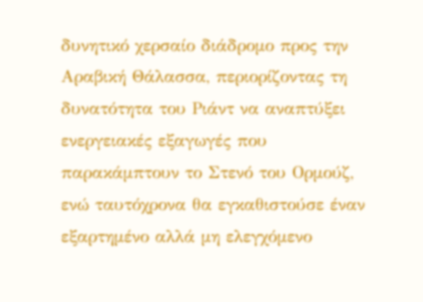δυνητικό χερσαίο διάδρομο προς την Αραβική Θάλασσα, περιορίζοντας τη δυνατότητα του Ριάντ να αναπτύξει ενεργειακές εξαγωγές που παρακάμπτουν το Στενό του Ορμούζ, ενώ ταυτόχρονα θα εγκαθιστούσε έναν εξαρτημένο αλλά μη ελεγχόμενο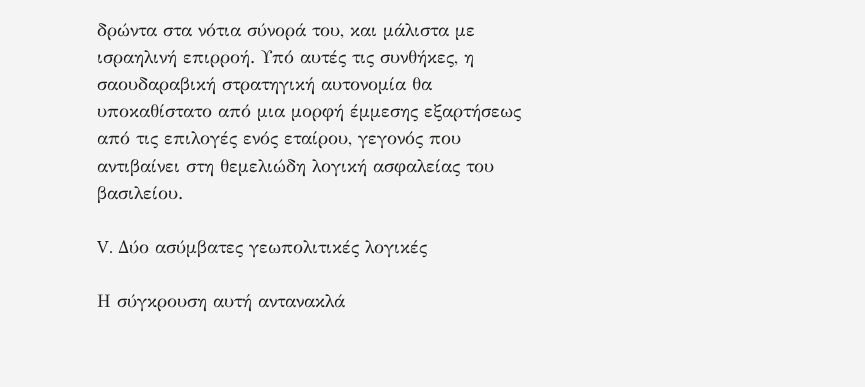δρώντα στα νότια σύνορά του, και μάλιστα με ισραηλινή επιρροή. Υπό αυτές τις συνθήκες, η σαουδαραβική στρατηγική αυτονομία θα υποκαθίστατο από μια μορφή έμμεσης εξαρτήσεως από τις επιλογές ενός εταίρου, γεγονός που αντιβαίνει στη θεμελιώδη λογική ασφαλείας του βασιλείου.

V. Δύο ασύμβατες γεωπολιτικές λογικές

Η σύγκρουση αυτή αντανακλά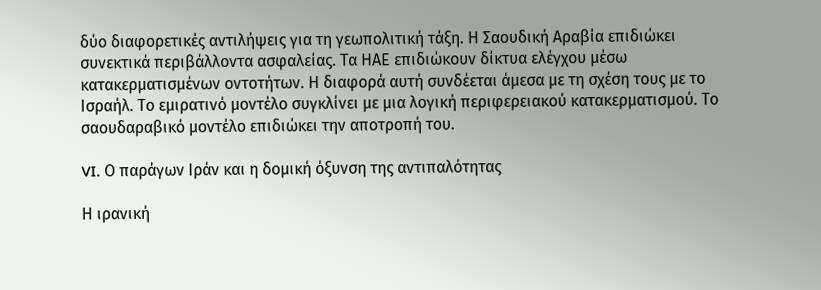δύο διαφορετικές αντιλήψεις για τη γεωπολιτική τάξη. Η Σαουδική Αραβία επιδιώκει συνεκτικά περιβάλλοντα ασφαλείας. Τα ΗΑΕ επιδιώκουν δίκτυα ελέγχου μέσω κατακερματισμένων οντοτήτων. Η διαφορά αυτή συνδέεται άμεσα με τη σχέση τους με το Ισραήλ. Το εμιρατινό μοντέλο συγκλίνει με μια λογική περιφερειακού κατακερματισμού. Το σαουδαραβικό μοντέλο επιδιώκει την αποτροπή του.

VI. Ο παράγων Ιράν και η δομική όξυνση της αντιπαλότητας

Η ιρανική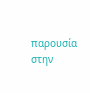παρουσία στην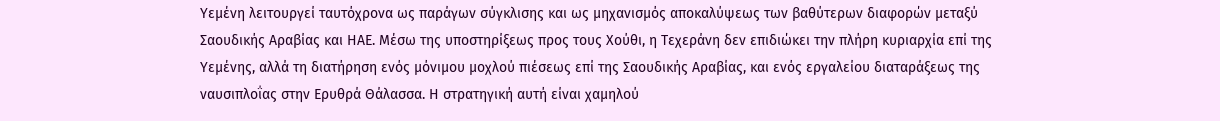Υεμένη λειτουργεί ταυτόχρονα ως παράγων σύγκλισης και ως μηχανισμός αποκαλύψεως των βαθύτερων διαφορών μεταξύ Σαουδικής Αραβίας και ΗΑΕ. Μέσω της υποστηρίξεως προς τους Χούθι, η Τεχεράνη δεν επιδιώκει την πλήρη κυριαρχία επί της Υεμένης, αλλά τη διατήρηση ενός μόνιμου μοχλού πιέσεως επί της Σαουδικής Αραβίας, και ενός εργαλείου διαταράξεως της ναυσιπλοΐας στην Ερυθρά Θάλασσα. Η στρατηγική αυτή είναι χαμηλού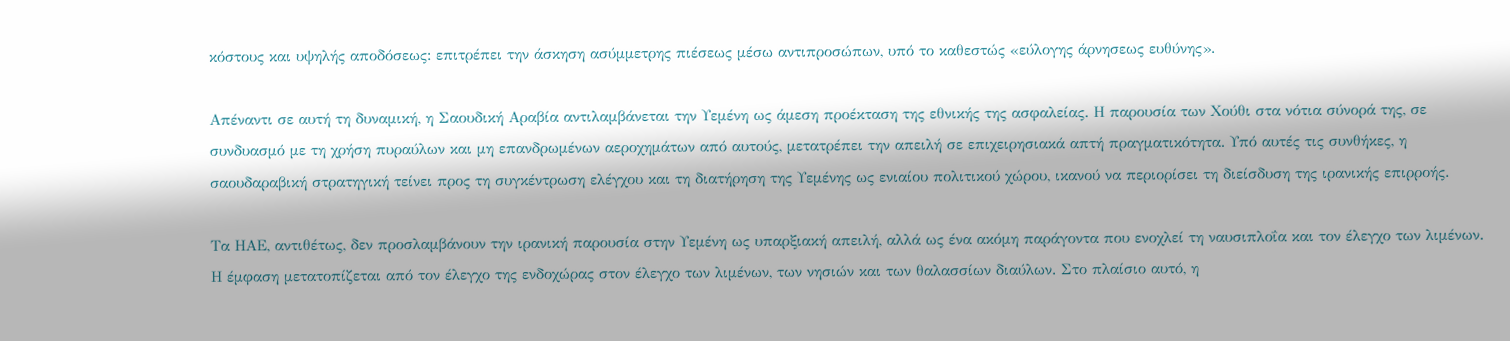κόστους και υψηλής αποδόσεως: επιτρέπει την άσκηση ασύμμετρης πιέσεως μέσω αντιπροσώπων, υπό το καθεστώς «εύλογης άρνησεως ευθύνης».

Απέναντι σε αυτή τη δυναμική, η Σαουδική Αραβία αντιλαμβάνεται την Υεμένη ως άμεση προέκταση της εθνικής της ασφαλείας. Η παρουσία των Χούθι στα νότια σύνορά της, σε συνδυασμό με τη χρήση πυραύλων και μη επανδρωμένων αεροχημάτων από αυτούς, μετατρέπει την απειλή σε επιχειρησιακά απτή πραγματικότητα. Υπό αυτές τις συνθήκες, η σαουδαραβική στρατηγική τείνει προς τη συγκέντρωση ελέγχου και τη διατήρηση της Υεμένης ως ενιαίου πολιτικού χώρου, ικανού να περιορίσει τη διείσδυση της ιρανικής επιρροής.

Τα ΗΑΕ, αντιθέτως, δεν προσλαμβάνουν την ιρανική παρουσία στην Υεμένη ως υπαρξιακή απειλή, αλλά ως ένα ακόμη παράγοντα που ενοχλεί τη ναυσιπλοΐα και τον έλεγχο των λιμένων. Η έμφαση μετατοπίζεται από τον έλεγχο της ενδοχώρας στον έλεγχο των λιμένων, των νησιών και των θαλασσίων διαύλων. Στο πλαίσιο αυτό, η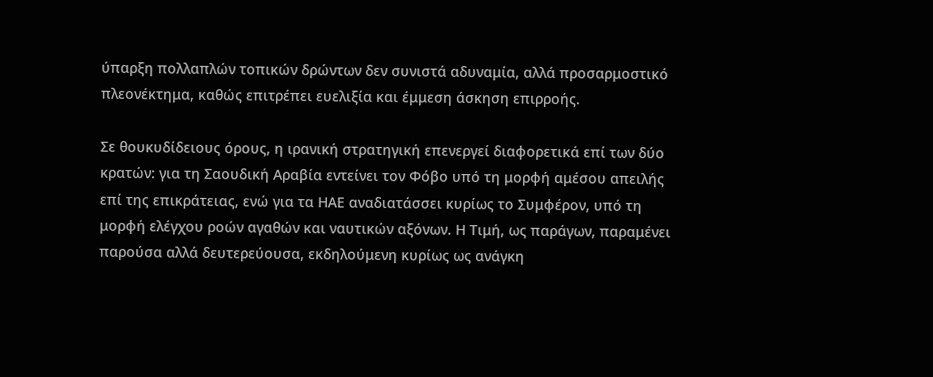ύπαρξη πολλαπλών τοπικών δρώντων δεν συνιστά αδυναμία, αλλά προσαρμοστικό πλεονέκτημα, καθώς επιτρέπει ευελιξία και έμμεση άσκηση επιρροής.

Σε θουκυδίδειους όρους, η ιρανική στρατηγική επενεργεί διαφορετικά επί των δύο κρατών: για τη Σαουδική Αραβία εντείνει τον Φόβο υπό τη μορφή αμέσου απειλής επί της επικράτειας, ενώ για τα ΗΑΕ αναδιατάσσει κυρίως το Συμφέρον, υπό τη μορφή ελέγχου ροών αγαθών και ναυτικών αξόνων. Η Τιμή, ως παράγων, παραμένει παρούσα αλλά δευτερεύουσα, εκδηλούμενη κυρίως ως ανάγκη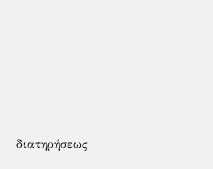διατηρήσεως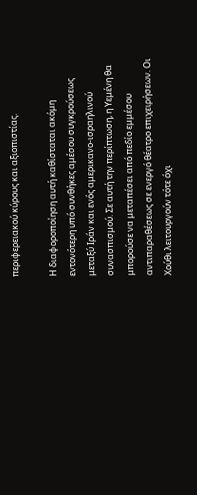περιφερειακού κύρους και αξιοπιστίας.

Η διαφοροποίηση αυτή καθίσταται ακόμη εντονότερη υπό συνθήκες αμέσου συγκρούσεως μεταξύ Ιράν και ενός αμερικανο-ισραηλινού συνασπισμού. Σε αυτή την περίπτωση, η Υεμένη θα μπορούσε να μεταπέσει από πεδίο εμμέσου αντιπαραθέσεως σε ενεργό θέατρο επιχειρήσεων. Οι Χούθι λειτουργούν τότε όχι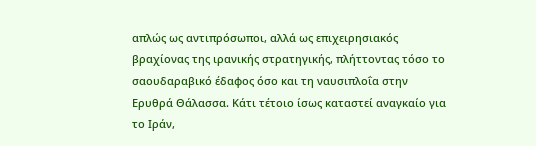απλώς ως αντιπρόσωποι, αλλά ως επιχειρησιακός βραχίονας της ιρανικής στρατηγικής, πλήττοντας τόσο το σαουδαραβικό έδαφος όσο και τη ναυσιπλοΐα στην Ερυθρά Θάλασσα. Κάτι τέτοιο ίσως καταστεί αναγκαίο για το Ιράν,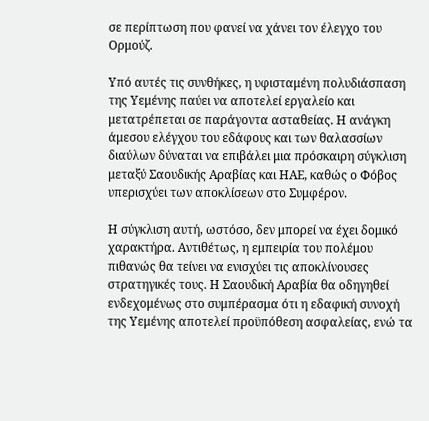σε περίπτωση που φανεί να χάνει τον έλεγχο του Ορμούζ.

Υπό αυτές τις συνθήκες, η υφισταμένη πολυδιάσπαση της Υεμένης παύει να αποτελεί εργαλείο και μετατρέπεται σε παράγοντα ασταθείας. Η ανάγκη άμεσου ελέγχου του εδάφους και των θαλασσίων διαύλων δύναται να επιβάλει μια πρόσκαιρη σύγκλιση μεταξύ Σαουδικής Αραβίας και ΗΑΕ, καθώς ο Φόβος υπερισχύει των αποκλίσεων στο Συμφέρον.

Η σύγκλιση αυτή, ωστόσο, δεν μπορεί να έχει δομικό χαρακτήρα. Αντιθέτως, η εμπειρία του πολέμου πιθανώς θα τείνει να ενισχύει τις αποκλίνουσες στρατηγικές τους. Η Σαουδική Αραβία θα οδηγηθεί ενδεχομένως στο συμπέρασμα ότι η εδαφική συνοχή της Υεμένης αποτελεί προϋπόθεση ασφαλείας, ενώ τα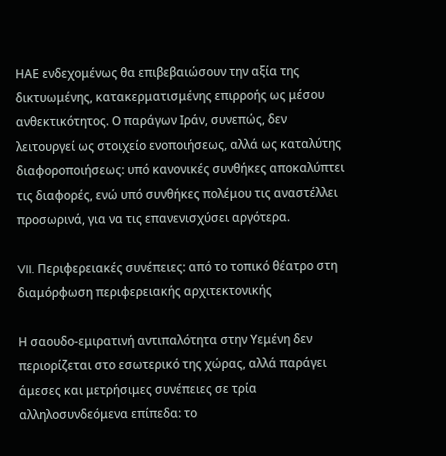ΗΑΕ ενδεχομένως θα επιβεβαιώσουν την αξία της δικτυωμένης, κατακερματισμένης επιρροής ως μέσου ανθεκτικότητος. Ο παράγων Ιράν, συνεπώς, δεν λειτουργεί ως στοιχείο ενοποιήσεως, αλλά ως καταλύτης διαφοροποιήσεως: υπό κανονικές συνθήκες αποκαλύπτει τις διαφορές, ενώ υπό συνθήκες πολέμου τις αναστέλλει προσωρινά, για να τις επανενισχύσει αργότερα.

VII. Περιφερειακές συνέπειες: από το τοπικό θέατρο στη διαμόρφωση περιφερειακής αρχιτεκτονικής

Η σαουδο-εμιρατινή αντιπαλότητα στην Υεμένη δεν περιορίζεται στο εσωτερικό της χώρας, αλλά παράγει άμεσες και μετρήσιμες συνέπειες σε τρία αλληλοσυνδεόμενα επίπεδα: το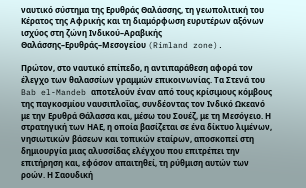ναυτικό σύστημα της Ερυθράς Θαλάσσης, τη γεωπολιτική του Κέρατος της Αφρικής και τη διαμόρφωση ευρυτέρων αξόνων ισχύος στη ζώνη Ινδικού–Αραβικής Θαλάσσης–Ερυθράς–Μεσογείου (Rimland zone).

Πρώτον, στο ναυτικό επίπεδο, η αντιπαράθεση αφορά τον έλεγχο των θαλασσίων γραμμών επικοινωνίας. Τα Στενά του Bab el-Mandeb αποτελούν έναν από τους κρίσιμους κόμβους της παγκοσμίου ναυσιπλοΐας, συνδέοντας τον Ινδικό Ωκεανό με την Ερυθρά Θάλασσα και, μέσω του Σουέζ, με τη Μεσόγειο. Η στρατηγική των ΗΑΕ, η οποία βασίζεται σε ένα δίκτυο λιμένων, νησιωτικών βάσεων και τοπικών εταίρων, αποσκοπεί στη δημιουργία μιας αλυσσίδας ελέγχου που επιτρέπει την επιτήρηση και, εφόσον απαιτηθεί, τη ρύθμιση αυτών των ροών. Η Σαουδική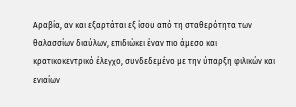Αραβία, αν και εξαρτάται εξ ίσου από τη σταθερότητα των θαλασσίων διαύλων, επιδιώκει έναν πιο άμεσο και κρατικοκεντρικό έλεγχο, συνδεδεμένο με την ύπαρξη φιλικών και ενιαίων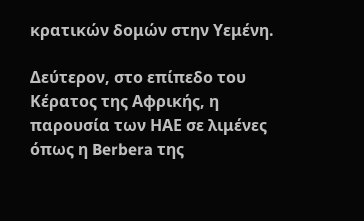κρατικών δομών στην Υεμένη.

Δεύτερον, στο επίπεδο του Κέρατος της Αφρικής, η παρουσία των ΗΑΕ σε λιμένες όπως η Berbera της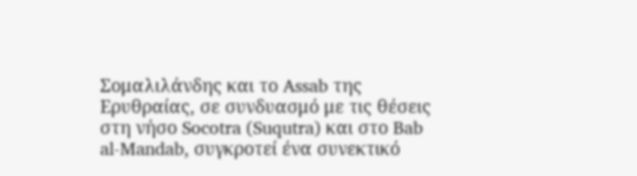Σομαλιλάνδης και το Assab της Ερυθραίας, σε συνδυασμό με τις θέσεις στη νήσο Socotra (Suqutra) και στο Bab al-Mandab, συγκροτεί ένα συνεκτικό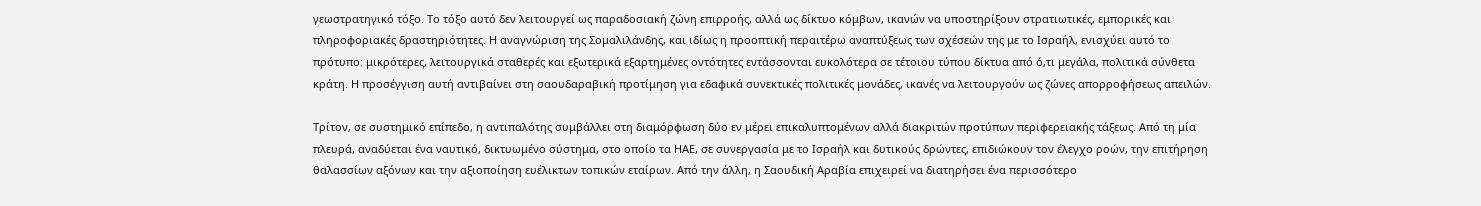γεωστρατηγικό τόξο. Το τόξο αυτό δεν λειτουργεί ως παραδοσιακή ζώνη επιρροής, αλλά ως δίκτυο κόμβων, ικανών να υποστηρίξουν στρατιωτικές, εμπορικές και πληροφοριακές δραστηριότητες. Η αναγνώριση της Σομαλιλάνδης, και ιδίως η προοπτική περαιτέρω αναπτύξεως των σχέσεών της με το Ισραήλ, ενισχύει αυτό το πρότυπο: μικρότερες, λειτουργικά σταθερές και εξωτερικά εξαρτημένες οντότητες εντάσσονται ευκολότερα σε τέτοιου τύπου δίκτυα από ό,τι μεγάλα, πολιτικά σύνθετα κράτη. Η προσέγγιση αυτή αντιβαίνει στη σαουδαραβική προτίμηση για εδαφικά συνεκτικές πολιτικές μονάδες, ικανές να λειτουργούν ως ζώνες απορροφήσεως απειλών.

Τρίτον, σε συστημικό επίπεδο, η αντιπαλότης συμβάλλει στη διαμόρφωση δύο εν μέρει επικαλυπτομένων αλλά διακριτών προτύπων περιφερειακής τάξεως. Από τη μία πλευρά, αναδύεται ένα ναυτικό, δικτυωμένο σύστημα, στο οποίο τα ΗΑΕ, σε συνεργασία με το Ισραήλ και δυτικούς δρώντες, επιδιώκουν τον έλεγχο ροών, την επιτήρηση θαλασσίων αξόνων και την αξιοποίηση ευέλικτων τοπικών εταίρων. Από την άλλη, η Σαουδική Αραβία επιχειρεί να διατηρήσει ένα περισσότερο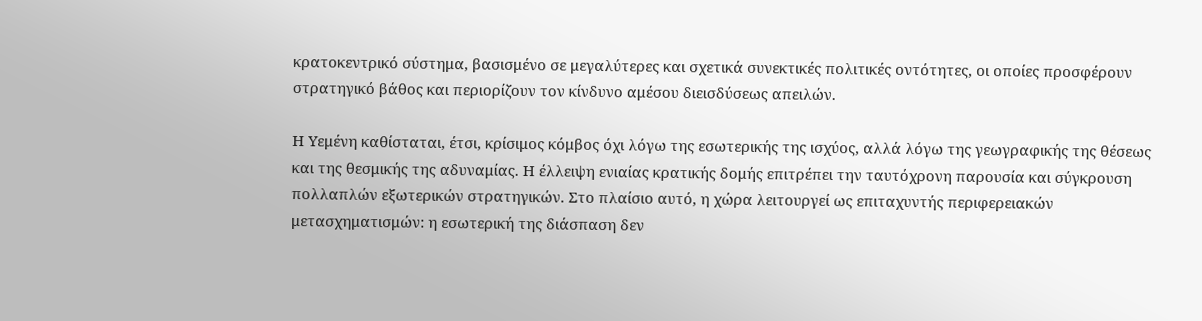κρατοκεντρικό σύστημα, βασισμένο σε μεγαλύτερες και σχετικά συνεκτικές πολιτικές οντότητες, οι οποίες προσφέρουν στρατηγικό βάθος και περιορίζουν τον κίνδυνο αμέσου διεισδύσεως απειλών.

Η Υεμένη καθίσταται, έτσι, κρίσιμος κόμβος όχι λόγω της εσωτερικής της ισχύος, αλλά λόγω της γεωγραφικής της θέσεως και της θεσμικής της αδυναμίας. Η έλλειψη ενιαίας κρατικής δομής επιτρέπει την ταυτόχρονη παρουσία και σύγκρουση πολλαπλών εξωτερικών στρατηγικών. Στο πλαίσιο αυτό, η χώρα λειτουργεί ως επιταχυντής περιφερειακών μετασχηματισμών: η εσωτερική της διάσπαση δεν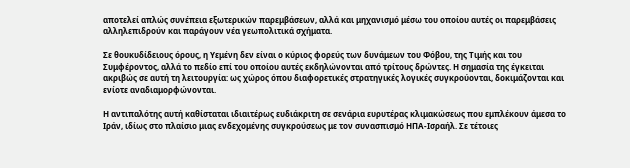αποτελεί απλώς συνέπεια εξωτερικών παρεμβάσεων, αλλά και μηχανισμό μέσω του οποίου αυτές οι παρεμβάσεις αλληλεπιδρούν και παράγουν νέα γεωπολιτικά σχήματα.

Σε θουκυδίδειους όρους, η Υεμένη δεν είναι ο κύριος φορεύς των δυνάμεων του Φόβου, της Τιμής και του Συμφέροντος, αλλά το πεδίο επί του οποίου αυτές εκδηλώνονται από τρίτους δρώντες. Η σημασία της έγκειται ακριβώς σε αυτή τη λειτουργία: ως χώρος όπου διαφορετικές στρατηγικές λογικές συγκρούονται, δοκιμάζονται και ενίοτε αναδιαμορφώνονται.

Η αντιπαλότης αυτή καθίσταται ιδιαιτέρως ευδιάκριτη σε σενάρια ευρυτέρας κλιμακώσεως που εμπλέκουν άμεσα το Ιράν, ιδίως στο πλαίσιο μιας ενδεχομένης συγκρούσεως με τον συνασπισμό ΗΠΑ-Ισραήλ. Σε τέτοιες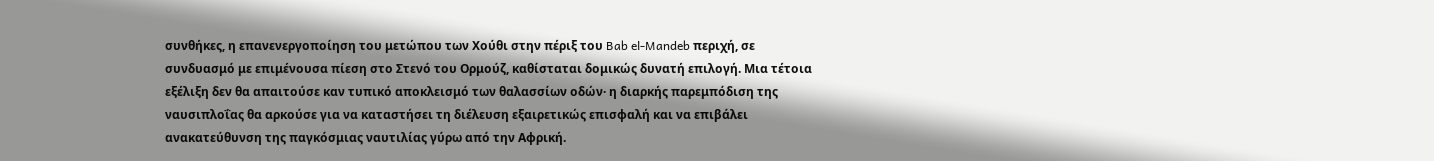συνθήκες, η επανενεργοποίηση του μετώπου των Χούθι στην πέριξ του Bab el-Mandeb περιχή, σε συνδυασμό με επιμένουσα πίεση στο Στενό του Ορμούζ, καθίσταται δομικώς δυνατή επιλογή. Μια τέτοια εξέλιξη δεν θα απαιτούσε καν τυπικό αποκλεισμό των θαλασσίων οδών· η διαρκής παρεμπόδιση της ναυσιπλοΐας θα αρκούσε για να καταστήσει τη διέλευση εξαιρετικώς επισφαλή και να επιβάλει ανακατεύθυνση της παγκόσμιας ναυτιλίας γύρω από την Αφρική.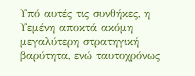Υπό αυτές τις συνθήκες, η Υεμένη αποκτά ακόμη μεγαλύτερη στρατηγική βαρύτητα, ενώ ταυτοχρόνως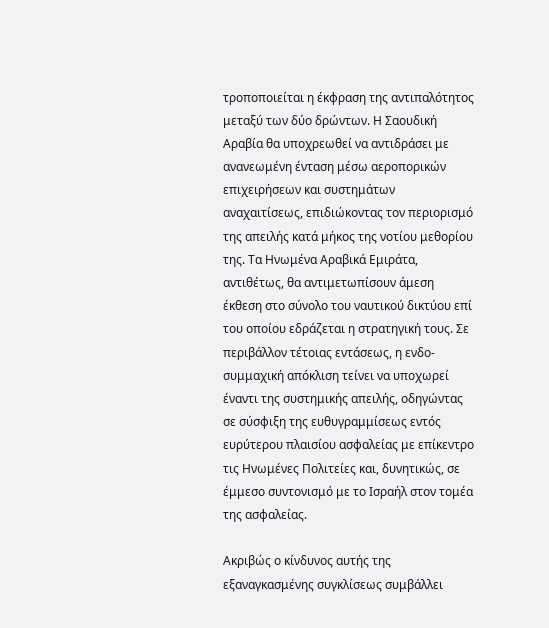τροποποιείται η έκφραση της αντιπαλότητος μεταξύ των δύο δρώντων. Η Σαουδική Αραβία θα υποχρεωθεί να αντιδράσει με ανανεωμένη ένταση μέσω αεροπορικών επιχειρήσεων και συστημάτων αναχαιτίσεως, επιδιώκοντας τον περιορισμό της απειλής κατά μήκος της νοτίου μεθορίου της. Τα Ηνωμένα Αραβικά Εμιράτα, αντιθέτως, θα αντιμετωπίσουν άμεση έκθεση στο σύνολο του ναυτικού δικτύου επί του οποίου εδράζεται η στρατηγική τους. Σε περιβάλλον τέτοιας εντάσεως, η ενδο-συμμαχική απόκλιση τείνει να υποχωρεί έναντι της συστημικής απειλής, οδηγώντας σε σύσφιξη της ευθυγραμμίσεως εντός ευρύτερου πλαισίου ασφαλείας με επίκεντρο τις Ηνωμένες Πολιτείες και, δυνητικώς, σε έμμεσο συντονισμό με το Ισραήλ στον τομέα της ασφαλείας.

Ακριβώς ο κίνδυνος αυτής της εξαναγκασμένης συγκλίσεως συμβάλλει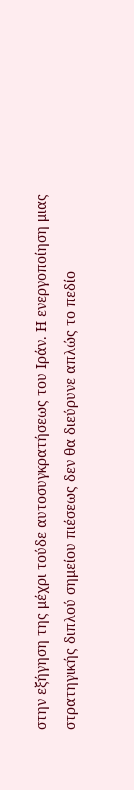στην εξήγηση της μέχρι τούδε αυτοσυγκρατήσεως του Ιράν. Η ενεργοποίηση μιας στρατηγικής διπλού σημείου πιέσεως δεν θα διεύρυνε απλώς το πεδίο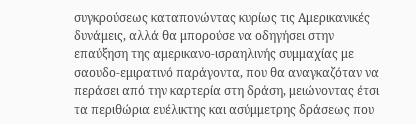συγκρούσεως καταπονώντας κυρίως τις Αμερικανικές δυνάμεις, αλλά θα μπορούσε να οδηγήσει στην επαύξηση της αμερικανο-ισραηλινής συμμαχίας με σαουδο-εμιρατινό παράγοντα, που θα αναγκαζόταν να περάσει από την καρτερία στη δράση, μειώνοντας έτσι τα περιθώρια ευέλικτης και ασύμμετρης δράσεως που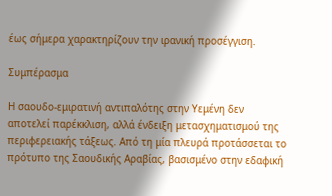έως σήμερα χαρακτηρίζουν την ιρανική προσέγγιση.

Συμπέρασμα

Η σαουδο-εμιρατινή αντιπαλότης στην Υεμένη δεν αποτελεί παρέκκλιση, αλλά ένδειξη μετασχηματισμού της περιφερειακής τάξεως. Από τη μία πλευρά προτάσσεται το πρότυπο της Σαουδικής Αραβίας, βασισμένο στην εδαφική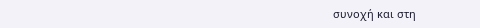συνοχή και στη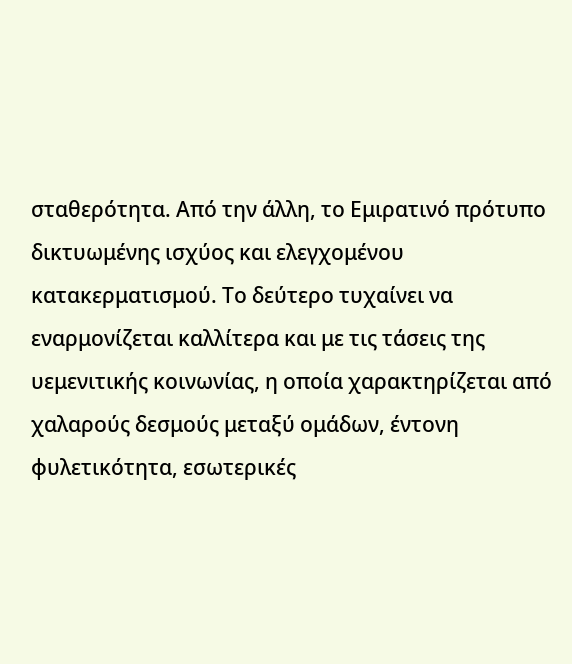σταθερότητα. Από την άλλη, το Εμιρατινό πρότυπο δικτυωμένης ισχύος και ελεγχομένου κατακερματισμού. Το δεύτερο τυχαίνει να εναρμονίζεται καλλίτερα και με τις τάσεις της υεμενιτικής κοινωνίας, η οποία χαρακτηρίζεται από χαλαρούς δεσμούς μεταξύ ομάδων, έντονη φυλετικότητα, εσωτερικές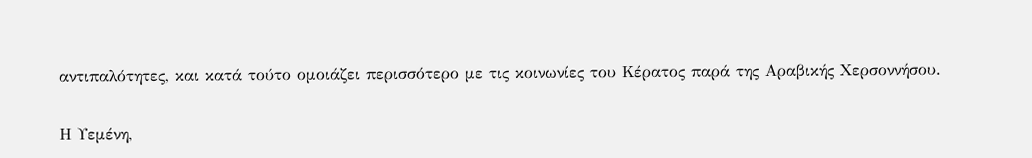αντιπαλότητες, και κατά τούτο ομοιάζει περισσότερο με τις κοινωνίες του Κέρατος παρά της Αραβικής Χερσοννήσου.

Η Υεμένη,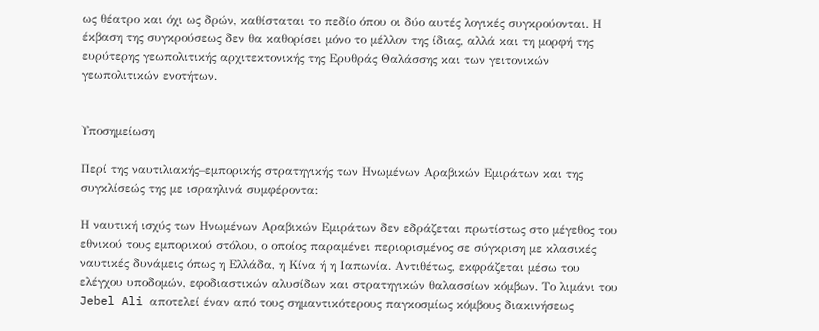ως θέατρο και όχι ως δρών, καθίσταται το πεδίο όπου οι δύο αυτές λογικές συγκρούονται. Η έκβαση της συγκρούσεως δεν θα καθορίσει μόνο το μέλλον της ίδιας, αλλά και τη μορφή της ευρύτερης γεωπολιτικής αρχιτεκτονικής της Ερυθράς Θαλάσσης και των γειτονικών γεωπολιτικών ενοτήτων.


Υποσημείωση

Περί της ναυτιλιακής–εμπορικής στρατηγικής των Ηνωμένων Αραβικών Εμιράτων και της συγκλίσεώς της με ισραηλινά συμφέροντα:

Η ναυτική ισχύς των Ηνωμένων Αραβικών Εμιράτων δεν εδράζεται πρωτίστως στο μέγεθος του εθνικού τους εμπορικού στόλου, ο οποίος παραμένει περιορισμένος σε σύγκριση με κλασικές ναυτικές δυνάμεις όπως η Ελλάδα, η Κίνα ή η Ιαπωνία. Αντιθέτως, εκφράζεται μέσω του ελέγχου υποδομών, εφοδιαστικών αλυσίδων και στρατηγικών θαλασσίων κόμβων. Το λιμάνι του Jebel Ali αποτελεί έναν από τους σημαντικότερους παγκοσμίως κόμβους διακινήσεως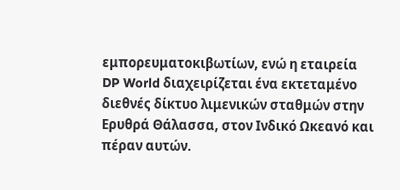εμπορευματοκιβωτίων, ενώ η εταιρεία DP World διαχειρίζεται ένα εκτεταμένο διεθνές δίκτυο λιμενικών σταθμών στην Ερυθρά Θάλασσα, στον Ινδικό Ωκεανό και πέραν αυτών.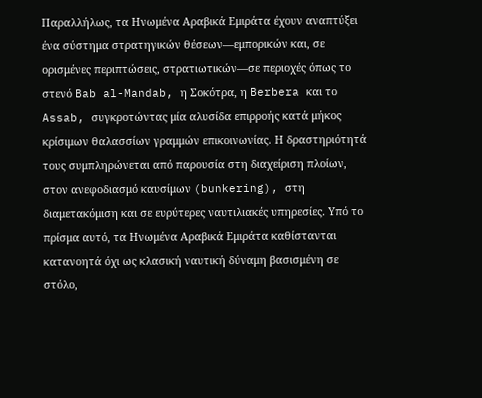Παραλλήλως, τα Ηνωμένα Αραβικά Εμιράτα έχουν αναπτύξει ένα σύστημα στρατηγικών θέσεων—εμπορικών και, σε ορισμένες περιπτώσεις, στρατιωτικών—σε περιοχές όπως το στενό Bab al-Mandab, η Σοκότρα, η Berbera και το Assab, συγκροτώντας μία αλυσίδα επιρροής κατά μήκος κρίσιμων θαλασσίων γραμμών επικοινωνίας. Η δραστηριότητά τους συμπληρώνεται από παρουσία στη διαχείριση πλοίων, στον ανεφοδιασμό καυσίμων (bunkering), στη διαμετακόμιση και σε ευρύτερες ναυτιλιακές υπηρεσίες. Υπό το πρίσμα αυτό, τα Ηνωμένα Αραβικά Εμιράτα καθίστανται κατανοητά όχι ως κλασική ναυτική δύναμη βασισμένη σε στόλο,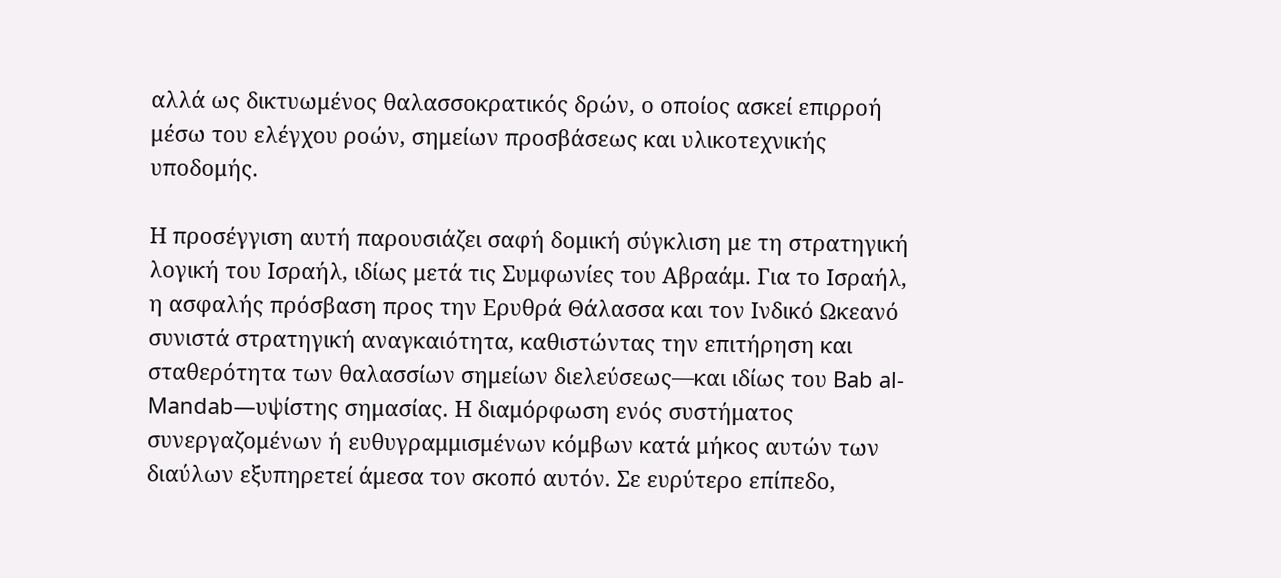αλλά ως δικτυωμένος θαλασσοκρατικός δρών, ο οποίος ασκεί επιρροή μέσω του ελέγχου ροών, σημείων προσβάσεως και υλικοτεχνικής υποδομής.

Η προσέγγιση αυτή παρουσιάζει σαφή δομική σύγκλιση με τη στρατηγική λογική του Ισραήλ, ιδίως μετά τις Συμφωνίες του Αβραάμ. Για το Ισραήλ, η ασφαλής πρόσβαση προς την Ερυθρά Θάλασσα και τον Ινδικό Ωκεανό συνιστά στρατηγική αναγκαιότητα, καθιστώντας την επιτήρηση και σταθερότητα των θαλασσίων σημείων διελεύσεως—και ιδίως του Bab al-Mandab—υψίστης σημασίας. Η διαμόρφωση ενός συστήματος συνεργαζομένων ή ευθυγραμμισμένων κόμβων κατά μήκος αυτών των διαύλων εξυπηρετεί άμεσα τον σκοπό αυτόν. Σε ευρύτερο επίπεδο,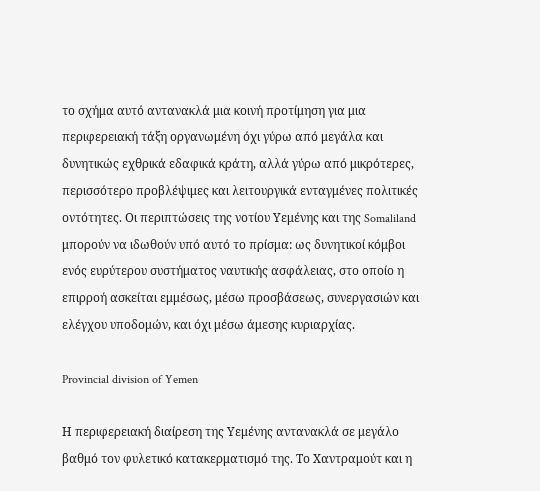το σχήμα αυτό αντανακλά μια κοινή προτίμηση για μια περιφερειακή τάξη οργανωμένη όχι γύρω από μεγάλα και δυνητικώς εχθρικά εδαφικά κράτη, αλλά γύρω από μικρότερες, περισσότερο προβλέψιμες και λειτουργικά ενταγμένες πολιτικές οντότητες. Οι περιπτώσεις της νοτίου Υεμένης και της Somaliland μπορούν να ιδωθούν υπό αυτό το πρίσμα: ως δυνητικοί κόμβοι ενός ευρύτερου συστήματος ναυτικής ασφάλειας, στο οποίο η επιρροή ασκείται εμμέσως, μέσω προσβάσεως, συνεργασιών και ελέγχου υποδομών, και όχι μέσω άμεσης κυριαρχίας.

Provincial division of Yemen

Η περιφερειακή διαίρεση της Υεμένης αντανακλά σε μεγάλο βαθμό τον φυλετικό κατακερματισμό της. Το Χαντραμούτ και η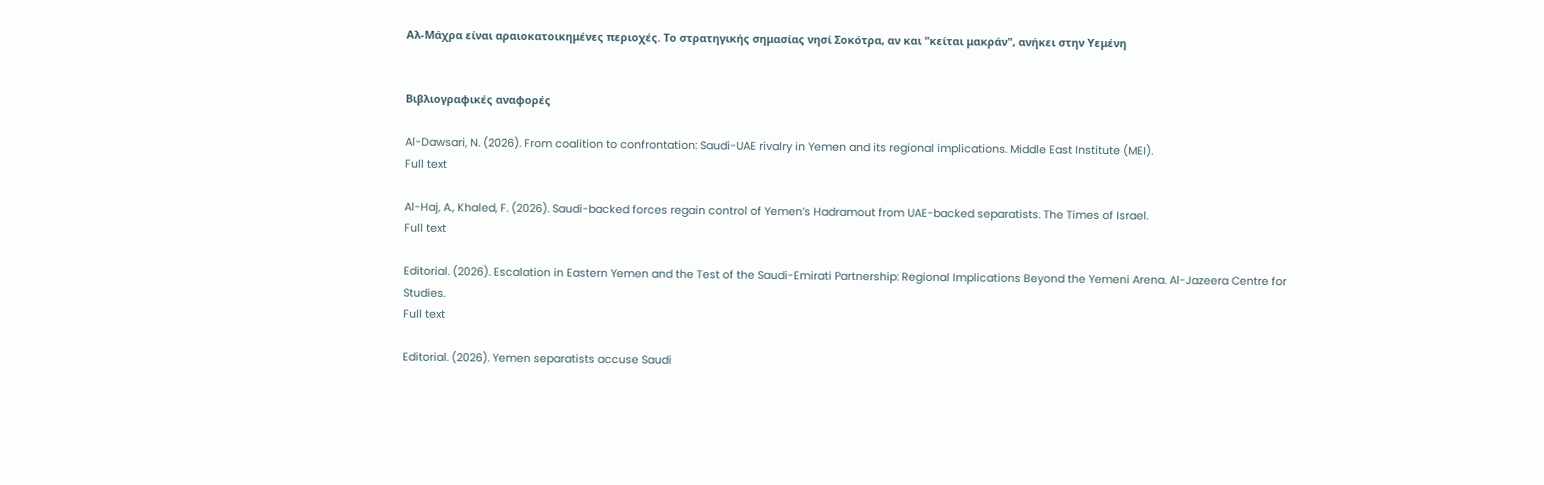Αλ-Μάχρα είναι αραιοκατοικημένες περιοχές. Το στρατηγικής σημασίας νησί Σοκότρα, αν και "κείται μακράν", ανήκει στην Υεμένη


Βιβλιογραφικές αναφορές

Al-Dawsari, N. (2026). From coalition to confrontation: Saudi-UAE rivalry in Yemen and its regional implications. Middle East Institute (MEI).
Full text

Al-Haj, A., Khaled, F. (2026). Saudi-backed forces regain control of Yemen’s Hadramout from UAE-backed separatists. The Times of Israel.
Full text

Editorial. (2026). Escalation in Eastern Yemen and the Test of the Saudi-Emirati Partnership: Regional Implications Beyond the Yemeni Arena. Al-Jazeera Centre for Studies.
Full text

Editorial. (2026). Yemen separatists accuse Saudi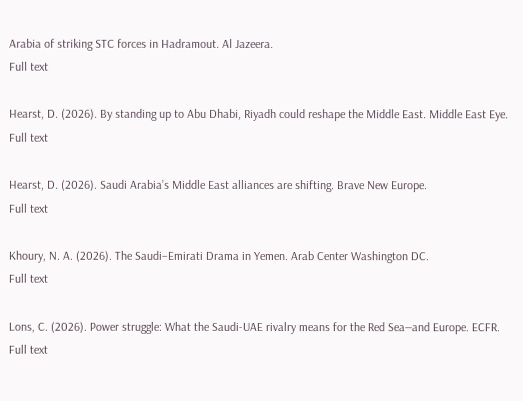Arabia of striking STC forces in Hadramout. Al Jazeera.
Full text

Hearst, D. (2026). By standing up to Abu Dhabi, Riyadh could reshape the Middle East. Middle East Eye.
Full text

Hearst, D. (2026). Saudi Arabia’s Middle East alliances are shifting. Brave New Europe.
Full text

Khoury, N. A. (2026). The Saudi–Emirati Drama in Yemen. Arab Center Washington DC.
Full text

Lons, C. (2026). Power struggle: What the Saudi-UAE rivalry means for the Red Sea—and Europe. ECFR.
Full text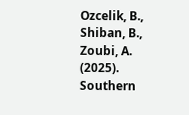Ozcelik, B., Shiban, B., Zoubi, A. (2025). Southern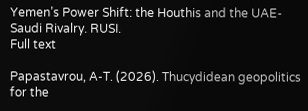Yemen’s Power Shift: the Houthis and the UAE-Saudi Rivalry. RUSI.
Full text

Papastavrou, A-T. (2026). Thucydidean geopolitics for the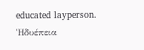educated layperson. Ἡδυέπεια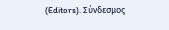(Editors). Σύνδεσμος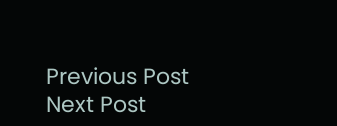Previous Post Next Post